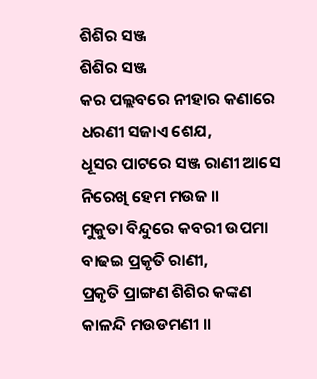ଶିଶିର ସଞ୍ଜ
ଶିଶିର ସଞ୍ଜ
କର ପଲ୍ଲବରେ ନୀହାର କଣାରେ
ଧରଣୀ ସଜାଏ ଶେଯ,
ଧୂସର ପାଟରେ ସଞ୍ଜ ରାଣୀ ଆସେ
ନିରେଖି ହେମ ମଉଜ ॥
ମୁକୁତା ବିନ୍ଦୁରେ କବରୀ ଉପମା
ବାଢଇ ପ୍ରକୃତି ରାଣୀ,
ପ୍ରକୃତି ପ୍ରାଙ୍ଗଣ ଶିଶିର କଙ୍କଣ
କାଳନ୍ଦି ମଉଡମଣୀ ॥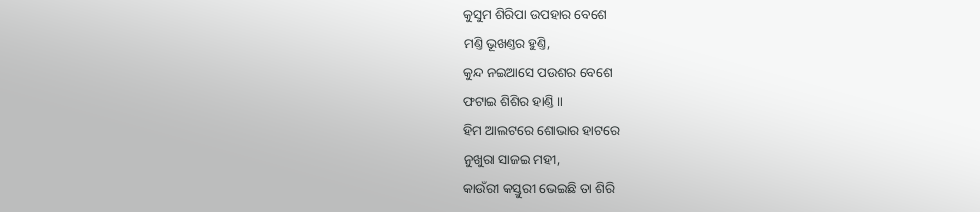କୁସୁମ ଶିରିପା ଉପହାର ବେଶେ
ମଣ୍ତି ଭୂଖଣ୍ତର ହୁଣ୍ତି,
କୁନ୍ଦ ନଇଆସେ ପଉଶର ବେଶେ
ଫଟାଇ ଶିଶିର ହାଣ୍ତି ॥
ହିମ ଆଲଟରେ ଶୋଭାର ହାଟରେ
ନୁଖୁରା ସାଜଇ ମହୀ,
କାଉଁରୀ କସ୍ତୁରୀ ଭେଇଛି ତା ଶିରି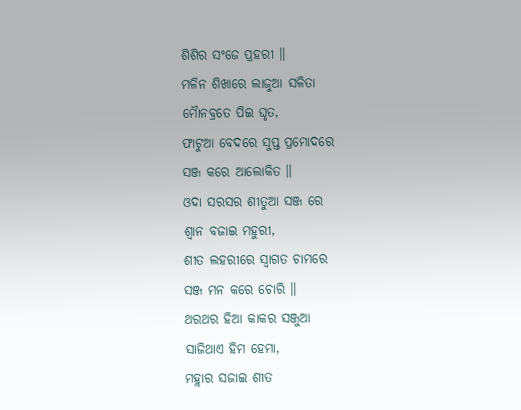ଶିଶିର ସଂଜେ ପ୍ରହରୀ ॥
ମଳିନ ଶିଖାରେ ଲାଜୁଆ ସଳିତା
ମୈାନବ୍ରତେ ପିଇ ଘୃତ,
ଫାଟୁଆ ବେଦରେ ସୁପ୍ତ ପ୍ରମୋଦରେ
ସଞ୍ଜ କରେ ଆଲୋକିତ ॥
ଓଦା ସରସର ଶୀତୁଆ ସଞ୍ଜ ରେ
ଶ୍ୱାନ ବଜାଇ ମହୁରୀ,
ଶୀତ ଲହରୀରେ ସ୍ୱାଗତ ଚାମରେ
ସଞ୍ଜ ମନ କରେ ଚୋରି ॥
ଥରଥର ହିଆ କାକର ସଞ୍ଜୁଆ
ସାଜିଥାଏ ହିମ ହେମା,
ମହ୍ଲାର ସଜାଇ ଶୀତ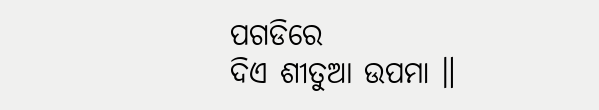ପଗଡିରେ
ଦିଏ ଶୀତୁଆ ଉପମା ॥